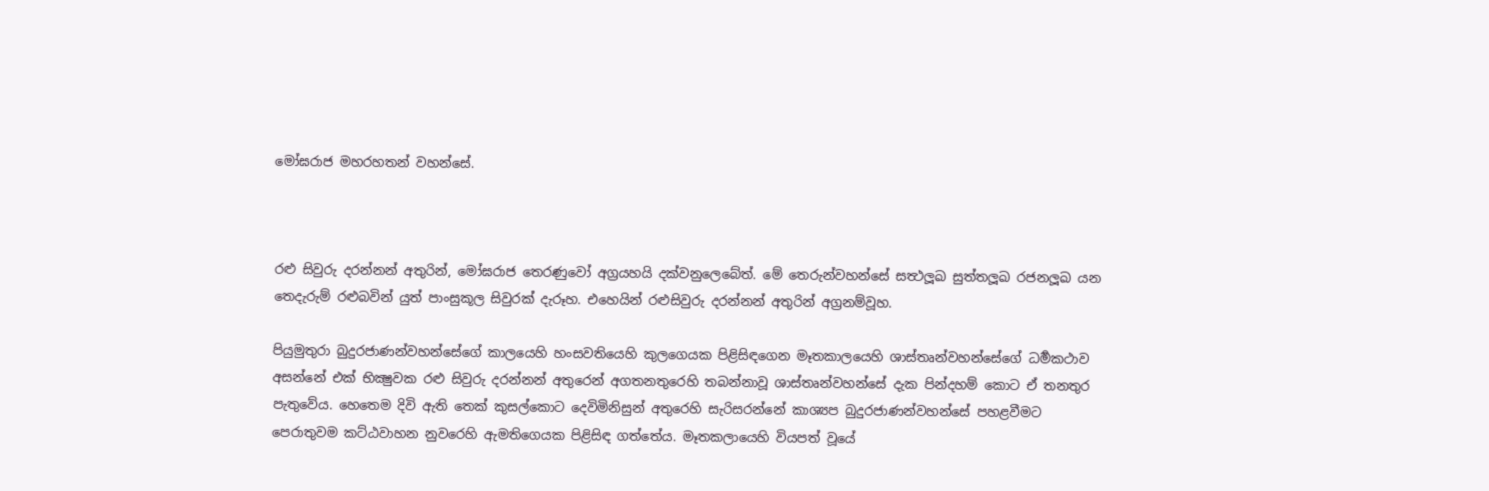මෝඝරාජ මහරහතන් වහන්සේ.



රළු සිවුරු දරන්නන් අතුරින්, මෝඝරාජ තෙරණුවෝ අග්‍රයහයි දක්වනුලෙබේත්. මේ තෙරුන්වහන්සේ සත්‍ථලූඛ සුත්තලූඛ රජනලූඛ යන තෙදැරුම් රළුබවින් යුත් පාංසුකූල සිවුරක් දැරූහ. එහෙයින් රළුසිවුරු දරන්නන් අතුරින් අග්‍රනම්වූහ.

පියුමුතුරා බුදුරජාණන්වහන්සේගේ කාලයෙහි හංසවතියෙහි කුලගෙයක පිළිසිඳගෙන මෑතකාලයෙහි ශාස්තෘන්වහන්සේගේ ධර්‍මකථාව අසන්නේ එක් භික්‍ෂුවක රළු සිවුරු දරන්නන් අතුරෙන් අගතනතුරෙහි තබන්නාවූ ශාස්තෘන්වහන්සේ දැක පින්දහම් කොට ඒ තනතුර පැතුවේය. හෙතෙම දිවි ඇති තෙක් කුසල්කොට දෙවිමිනිසුන් අතුරෙහි සැරිසරන්නේ කාශ්‍යප බුදුරජාණන්වහන්සේ පහළවීමට පෙරාතුවම කට්ඨවාහන නුවරෙහි ඇමතිගෙයක පිළිසිඳ ගත්තේය. මෑතකලායෙහි වියපත් වූයේ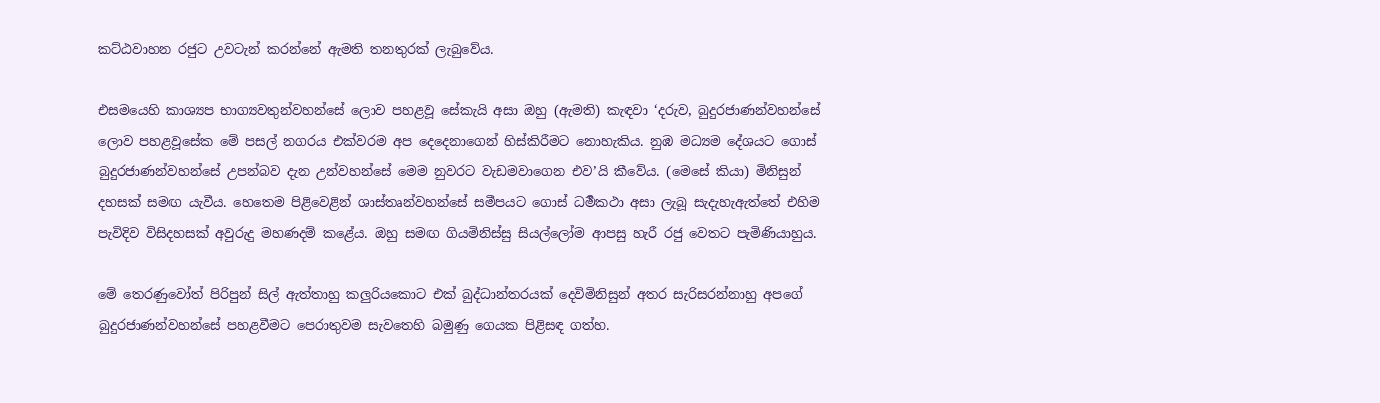කට්ඨවාහන රජුට උවටැන් කරන්නේ ඇමති තනතුරක් ලැබුවේය.

එසමයෙහි කාශ්‍යප භාග්‍යවතුන්වහන්සේ ලොව පහළවූ සේකැයි අසා ඔහු (ඇමති) කැඳවා ‘දරුව, බුදුරජාණන්වහන්සේ ලොව පහළවූසේක මේ පසල් නගරය එක්වරම අප දෙදෙනාගෙන් හිස්කිරීමට නොහැකිය. නුඹ මධ්‍යම දේශයට ගොස් බුදුරජාණන්වහන්සේ උපන්බව දැන උන්වහන්සේ මෙම නුවරට වැඩමවාගෙන එව’යි කීවේය. (මෙසේ කියා) මිනිසුන් දහසක් සමඟ යැවීය. හෙතෙම පිළිවෙළින් ශාස්තෘන්වහන්සේ සමීපයට ගොස් ධර්‍මකථා අසා ලැබූ සැදැහැඇත්තේ එහිම පැවිදිව විසිදහසක් අවුරුදු මහණදම් කළේය. ඔහු සමඟ ගියමිනිස්සු සියල්ලෝම ආපසු හැරී රජු වෙතට පැමිණියාහුය.

මේ තෙරණුවෝත් පිරිපුන් සිල් ඇත්තාහු කලුරියකොට එක් බුද්ධාන්තරයක් දෙවිමිනිසුන් අතර සැරිසරන්නාහු අපගේ බුදුරජාණන්වහන්සේ පහළවීමට පෙරාතුවම සැවතෙහි බමුණු ගෙයක පිළිසඳ ගත්හ.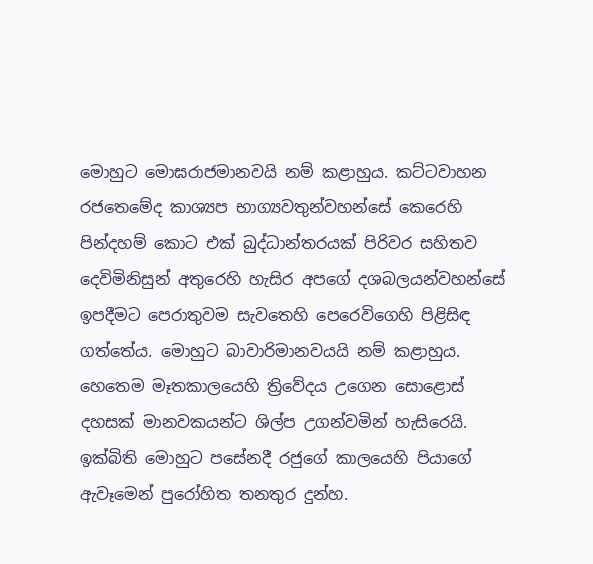මොහුට මොඝරාජමානවයි නම් කළාහුය. කට්ටවාහන රජතෙමේද කාශ්‍යප භාග්‍යවතුන්වහන්සේ කෙරෙහි පින්දහම් කොට එක් බුද්ධාන්තරයක් පිරිවර සහිතව දෙවිමිනිසුන් අතුරෙහි හැසිර අපගේ දශබලයන්වහන්සේ ඉපදීමට පෙරාතුවම සැවතෙහි පෙරෙවිගෙහි පිළිසිඳ ගත්තේය. මොහුට බාවාරිමානවයයි නම් කළාහුය. හෙතෙම මෑතකාලයෙහි ත්‍රිවේදය උගෙන සොළොස් දහසක් මානවකයන්ට ශිල්ප උගන්වමින් හැසිරෙයි. ඉක්බිති මොහුට පසේනදී රජුගේ කාලයෙහි පියාගේ ඇවෑමෙන් පුරෝහිත තනතුර දුන්හ.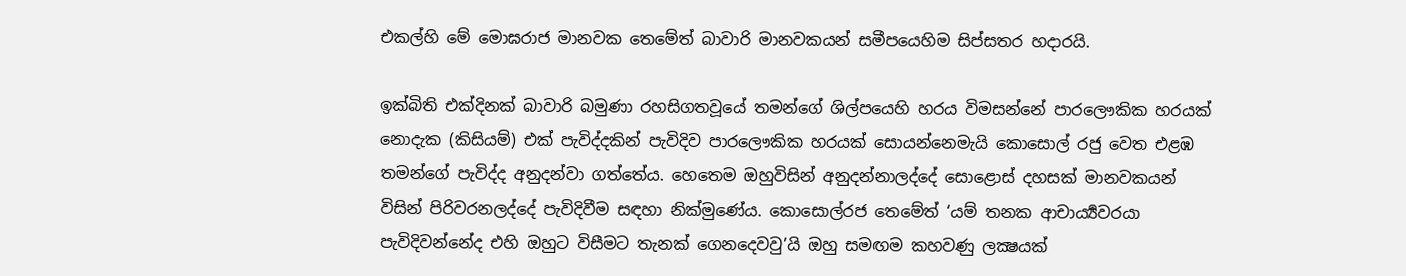එකල්හි මේ මොඝරාජ මානවක තෙමේත් බාවාරි මානවකයන් සමීපයෙහිම සිප්සතර හදාරයි.

ඉක්බිති එක්දිනක් බාවාරි බමුණා රහසිගතවූයේ තමන්ගේ ශිල්පයෙහි හරය විමසන්නේ පාරලෞකික හරයක් නොදැක (කිසියම්) එක් පැවිද්දකින් පැවිදිව පාරලෞකික හරයක් සොයන්නෙමැයි කොසොල් රජු වෙත එළඹ තමන්ගේ පැවිද්ද අනුදන්වා ගත්තේය. හෙතෙම ඔහුවිසින් අනුදන්නාලද්දේ සොළොස් දහසක් මානවකයන් විසින් පිරිවරනලද්දේ පැවිදිවීම සඳහා නික්මුණේය. කොසොල්රජ තෙමේත් ‘යම් තනක ආචාර්‍ය්‍යවරයා පැවිදිවන්නේද එහි ඔහුට විසීමට තැනක් ගෙනදෙවවු’යි ඔහු සමඟම කහවණු ලක්‍ෂයක්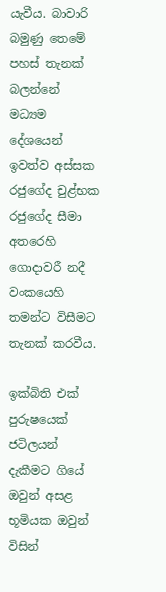යැවීය. බාවාරි බමුණු තෙමේ පහස් තැනක් බලන්නේ මධ්‍යම දේශයෙන් ඉවත්ව අස්සක රජුගේද චුළ්භක රජුගේද සීමා අතරෙහි ගොදාවරී නදී වංකයෙහි තමන්ට විසීමට තැනක් කරවීය.

ඉක්බිති එක් පුරුෂයෙක් ජටිලයන් දැකීමට ගියේ ඔවුන් අසළ භූමියක ඔවුන් විසින්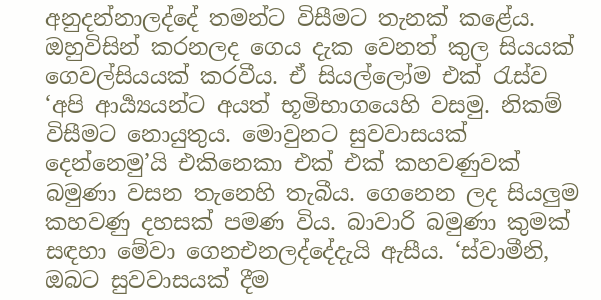අනුදන්නාලද්දේ තමන්ට විසීමට තැනක් කළේය. ඔහුවිසින් කරනලද ගෙය දැක වෙනත් කුල සියයක් ගෙවල්සියයක් කරවීය. ඒ සියල්ලෝම එක් රැස්ව ‘අපි ආර්‍ය්‍යයන්ට අයත් භූමිභාගයෙහි වසමු. නිකම් විසීමට නොයුතුය. මොවුනට සුවවාසයක් දෙන්නෙමු’යි එකිනෙකා එක් එක් කහවණුවක් බමුණා වසන තැනෙහි තැබීය. ගෙනෙන ලද සියලුම කහවණු දහසක් පමණ විය. බාවාරි බමුණා කුමක් සඳහා මේවා ගෙනඑනලද්දේදැයි ඇසීය. ‘ස්වාමීනි, ඔබට සුවවාසයක් දීම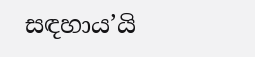සඳහාය’යි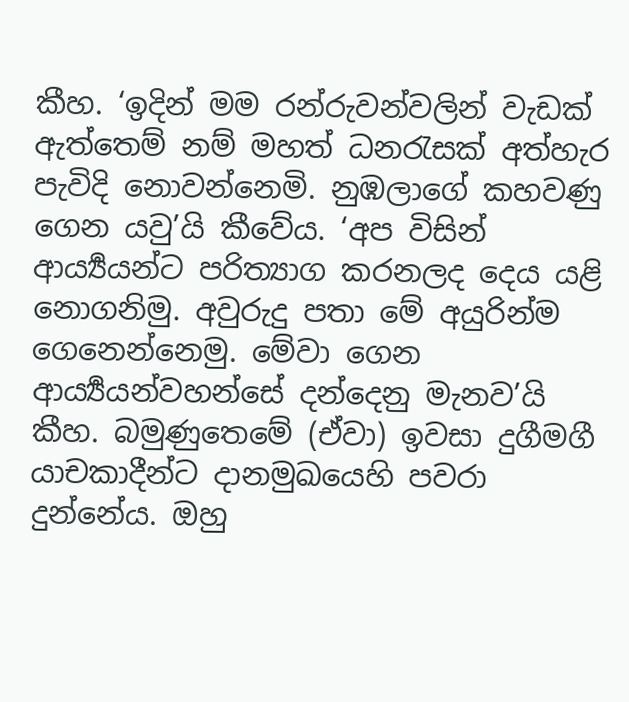කීහ. ‘ඉදින් මම රන්රුවන්වලින් වැඩක් ඇත්තෙම් නම් මහත් ධනරැසක් අත්හැර පැවිදි නොවන්නෙමි. නුඹලාගේ කහවණු ගෙන යවු’යි කීවේය. ‘අප විසින් ආර්‍ය්‍යයන්ට පරිත්‍යාග කරනලද දෙය යළි නොගනිමු. අවුරුදු පතා මේ අයුරින්ම ගෙනෙන්නෙමු. මේවා ගෙන ආර්‍ය්‍යයන්වහන්සේ දන්දෙනු මැනව’යි කීහ. බමුණුතෙමේ (ඒවා) ඉවසා දුගීමගී යාචකාදීන්ට දානමුඛයෙහි පවරා දුන්නේය. ඔහු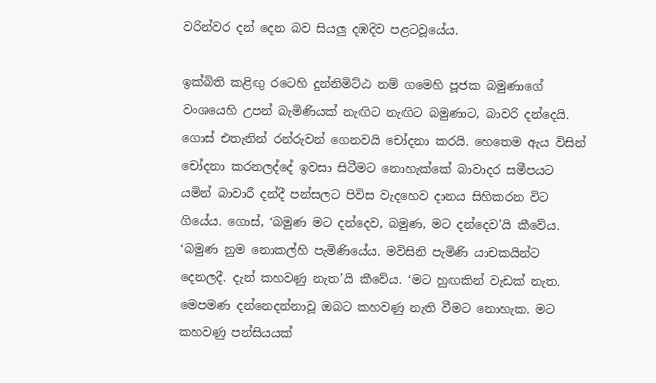වරින්වර දන් දෙන බව සියලු දඹදිව පළටවූයේය.

ඉක්බිති කළිඟු රටෙහි දුන්නිමිට්ඨ නම් ගමෙහි පූජක බමුණාගේ වංශයෙහි උපන් බැමිණියක් නැඟිට නැඟිට බමුණාට, බාවරි දන්දෙයි. ගොස් එතැනින් රන්රුවන් ගෙනවයි චෝදනා කරයි. හෙතෙම ඇය විසින් චෝදනා කරනලද්දේ ඉවසා සිටීමට නොහැක්කේ බාවාදර සමීපයට යමින් බාවාරී දන්දී පන්සලට පිවිස වැදහෙව දානය සිහිකරන විට ගියේය. ගොස්, ‘බමුණ මට දන්දෙව, බමුණ, මට දන්දෙව’යි කීවේය. ‘බමුණ නුම නොකල්හි පැමිණියේය. මවිසිනි පැමිණි යාචකයින්ට දෙනලදී. දැන් කහවණු නැත’යි කීවේය. ‘මට හුඟකින් වැඩක් නැත. මෙපමණ දන්නෙදන්නාවූ ඔබට කහවණු නැති වීමට නොහැක. මට කහවණු පන්සියයක්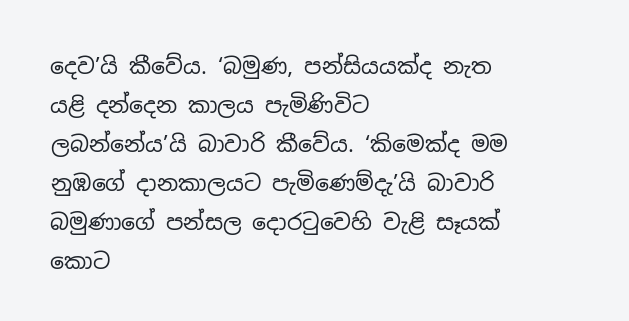දෙව’යි කීවේය. ‘බමුණ, පන්සියයක්ද නැත යළි දන්දෙන කාලය පැමිණිවිට ලබන්නේය’යි බාවාරි කීවේය. ‘කිමෙක්ද මම නුඹගේ දානකාලයට පැමිණෙම්දැ’යි බාවාරි බමුණාගේ පන්සල දොරටුවෙහි වැළි සෑයක් කොට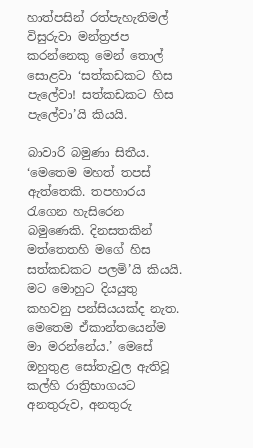හාත්පසින් රත්පැහැතිමල් විසුරුවා මන්ත්‍රජප කරන්නෙකු මෙන් තොල් සොළවා ‘සත්කඩකට හිස පැලේවා! සත්කඩකට හිස පැලේවා’යි කියයි.

බාවාරි බමුණා සිතීය. ‘මෙතෙම මහත් තපස් ඇත්තෙකි. තපහාරය රැගෙන හැසිරෙන බමුණෙකි. දිනසතකින් මත්තෙතහි මගේ හිස සත්කඩකට පලමි’යි කියයි. මට මොහුට දියයුතු කහවනු පන්සියයක්ද නැත. මෙතෙම ඒකාන්තයෙන්ම මා මරන්නේය.’ මෙසේ ඔහුතුළ සෝතැවුල ඇතිවූ කල්හි රාත්‍රිභාගයට අනතුරුව, අනතුරු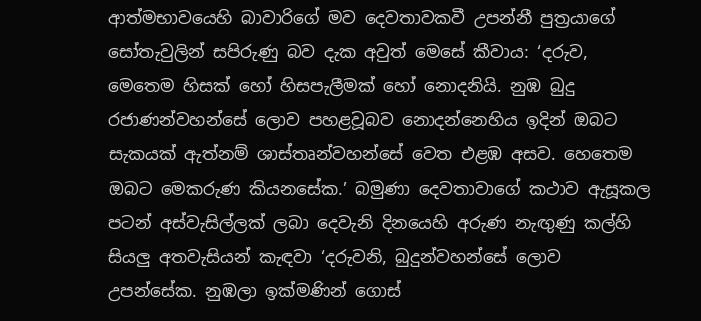ආත්මභාවයෙහි බාවාරිගේ මව දෙවතාවකවී උපන්නී පුත්‍රයාගේ සෝතැවුලින් සපිරුණු බව දැක අවුත් මෙසේ කීවාය: ‘දරුව, මෙතෙම හිසක් හෝ හිසපැලීමක් හෝ නොදනියි. නුඹ බුදු රජාණන්වහන්සේ ලොව පහළවූබව නොදන්නෙහිය ඉදින් ඔබට සැකයක් ඇත්නම් ශාස්තෘන්වහන්සේ වෙත එළඹ අසව. හෙතෙම ඔබට මෙකරුණ කියනසේක.’ බමුණා දෙවතාවාගේ කථාව ඇසූකල පටන් අස්වැසිල්ලක් ලබා දෙවැනි දිනයෙහි අරුණ නැඟුණු කල්හි සියලු අතවැසියන් කැඳවා ‘දරුවනි, බුදුන්වහන්සේ ලොව උපන්සේක. නුඹලා ඉක්මණින් ගොස්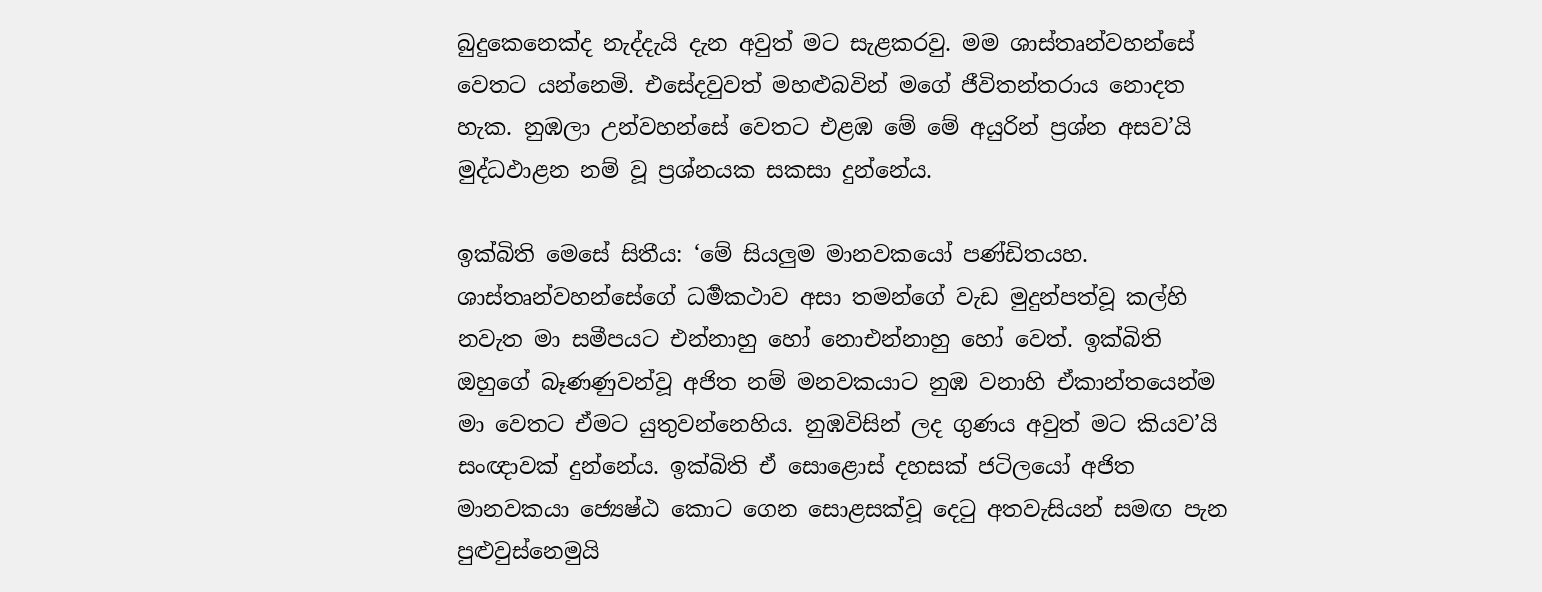බුදුකෙනෙක්ද නැද්දැයි දැන අවුත් මට සැළකරවු. මම ශාස්තෘන්වහන්සේ වෙතට යන්නෙමි. එසේදවුවත් මහළුබවින් මගේ ජීවිතන්තරාය නොදත හැක. නුඹලා උන්වහන්සේ වෙතට එළඹ මේ මේ අයුරින් ප්‍රශ්න අසව’යි මුද්ධඵාළන නම් වූ ප්‍රශ්නයක සකසා දුන්නේය.

ඉක්බිති මෙසේ සිතීය: ‘මේ සියලුම මානවකයෝ පණ්ඩිතයහ. ශාස්තෘන්වහන්සේගේ ධර්‍මකථාව අසා තමන්ගේ වැඩ මුදුන්පත්වූ කල්හි නවැත මා සමීපයට එන්නාහු හෝ නොඑන්නාහු හෝ වෙත්. ඉක්බිති ඔහුගේ බෑණණුවන්වූ අජිත නම් මනවකයාට නුඹ වනාහි ඒකාන්තයෙන්ම මා වෙතට ඒමට යුතුවන්නෙහිය. නුඹවිසින් ලද ගුණය අවුත් මට කියව’යි සංඥාවක් දුන්නේය. ඉක්බිති ඒ සොළොස් දහසක් ජටිලයෝ අජිත මානවකයා ජ්‍යෙෂ්ඨ කොට ගෙන සොළසක්වූ දෙටු අතවැසියන් සමඟ පැන පුළුවුස්නෙමුයි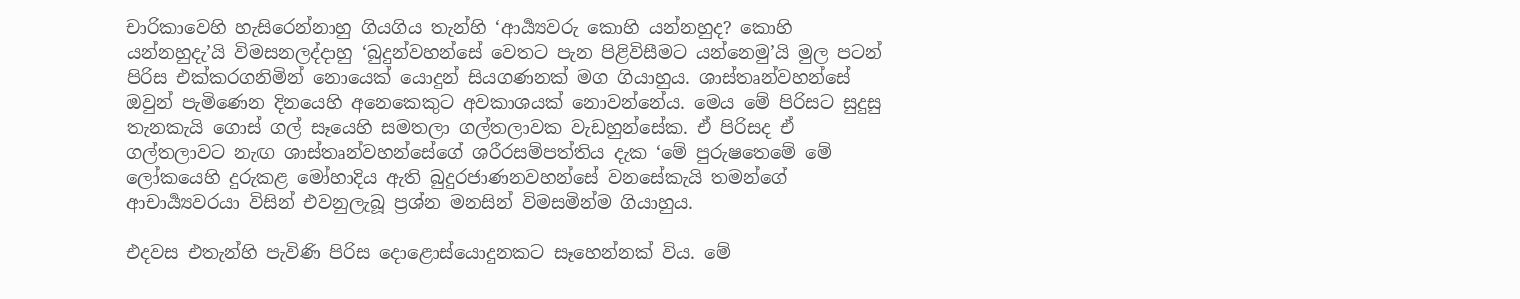චාරිකාවෙහි හැසිරෙන්නාහු ගියගිය තැන්හි ‘ආර්‍ය්‍යවරු කොහි යන්නහුද? කොහි යන්නහුදැ’යි විමසනලද්දාහු ‘බුදුන්වහන්සේ වෙතට පැන පිළිවිසීමට යන්නෙමු’යි මුල පටන් පිරිස එක්කරගනිමින් නොයෙක් යොදුන් සියගණනක් මග ගියාහුය. ශාස්තෘන්වහන්සේ ඔවුන් පැමිණෙන දිනයෙහි අනෙකෙකුට අවකාශයක් නොවන්නේය. මෙය මේ පිරිසට සුදුසු තැනකැයි ගොස් ගල් සෑයෙහි සමතලා ගල්තලාවක වැඩහුන්සේක. ඒ පිරිසද ඒ ගල්තලාවට නැඟ ශාස්තෘන්වහන්සේගේ ශරීරසම්පත්තිය දැක ‘මේ පුරුෂතෙමේ මේ ලෝකයෙහි දුරුකළ මෝහාදිය ඇති බුදුරජාණනවහන්සේ වනසේකැයි තමන්ගේ ආචාර්‍ය්‍යවරයා විසින් එවනුලැබූ ප්‍රශ්න මනසින් විමසමින්ම ගියාහුය.

එදවස එතැන්හි පැවිණි පිරිස දොළොස්යොදුනකට සෑහෙන්නක් විය. මේ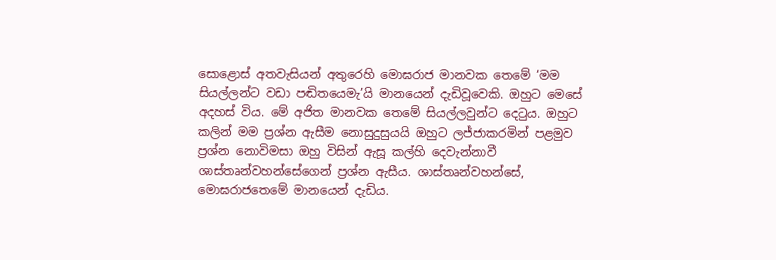සොළොස් අතවැසියන් අතුරෙහි මොඝරාජ මානවක තෙමේ ‘මම සියල්ලන්ට වඩා පඬිතයෙමැ’යි මානයෙන් දැඩිවූවෙකි. ඔහුට මෙසේ අදහස් විය. මේ අජිත මානවක තෙමේ සියල්ලවුන්ට දෙටුය. ඔහුට කලින් මම ප්‍රශ්න ඇසීම නොසුදුසුයයි ඔහුට ලජ්ජාකරමින් පළමුව ප්‍රශ්න නොවිමසා ඔහු විසින් ඇසූ කල්හි දෙවැන්නාවී ශාස්තෘන්වහන්සේගෙන් ප්‍රශ්න ඇසීය. ශාස්තෘන්වහන්සේ, මොඝරාජතෙමේ මානයෙන් දැඩිය.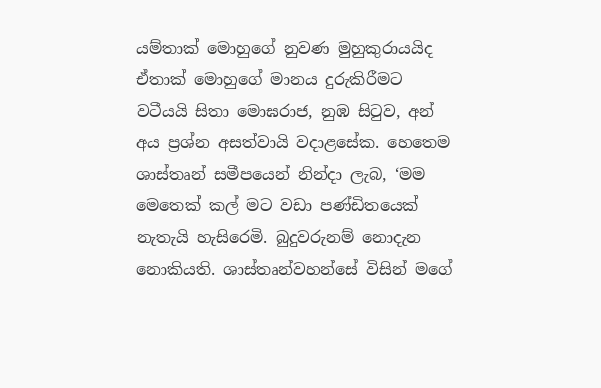යම්තාක් මොහුගේ නුවණ මුහුකුරායයිද ඒතාක් මොහුගේ මානය දුරුකිරීමට වටීයයි සිතා මොඝරාජ, නුඹ සිටුව, අන් අය ප්‍රශ්‍න අසත්වායි වදාළසේක. හෙතෙම ශාස්තෘන් සමීපයෙන් නින්දා ලැබ, ‘මම මෙතෙක් කල් මට වඩා පණ්ඩිතයෙක් නැතැයි හැසිරෙමි. බුදුවරුනම් නොදැන නොකියති. ශාස්තෘන්වහන්සේ විසින් මගේ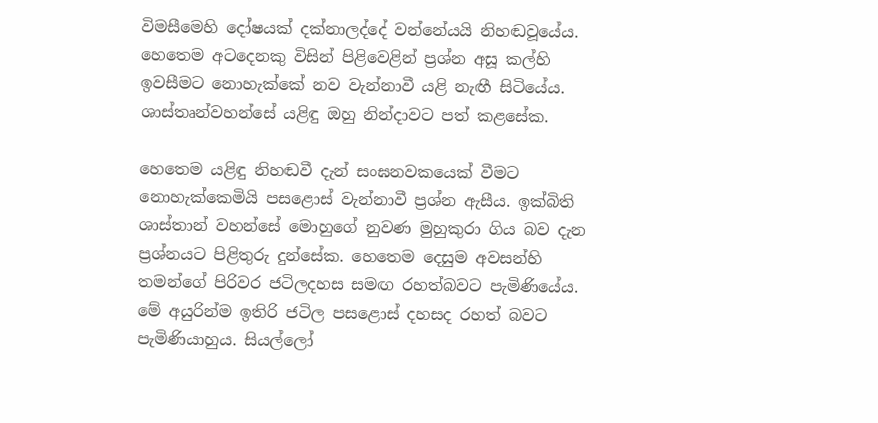විමසීමෙහි දෝෂයක් දක්නාලද්දේ වන්නේයයි නිහඬවූයේය. හෙතෙම අටදෙනකු විසින් පිළිවෙළින් ප්‍රශ්න අසූ කල්හි ඉවසීමට නොහැක්කේ නව වැන්නාවී යළි නැඟී සිටියේය. ශාස්තෘන්වහන්සේ යළිඳු ඔහු නින්දාවට පත් කළසේක.

හෙතෙම යළිඳු නිහඬවී දැන් සංඝනවකයෙක් වීමට නොහැක්කෙමියි පසළොස් වැන්නාවී ප්‍රශ්න ඇසීය. ඉක්බිති ශාස්තාන් වහන්සේ මොහුගේ නුවණ මුහුකුරා ගිය බව දැන ප්‍රශ්නයට පිළිතුරු දුන්සේක. හෙතෙම දෙසුම අවසන්හි තමන්ගේ පිරිවර ජටිලදහස සමඟ රහත්බවට පැමිණියේය. මේ අයුරින්ම ඉතිරි ජටිල පසළොස් දහසද රහත් බවට පැමිණියාහුය. සියල්ලෝ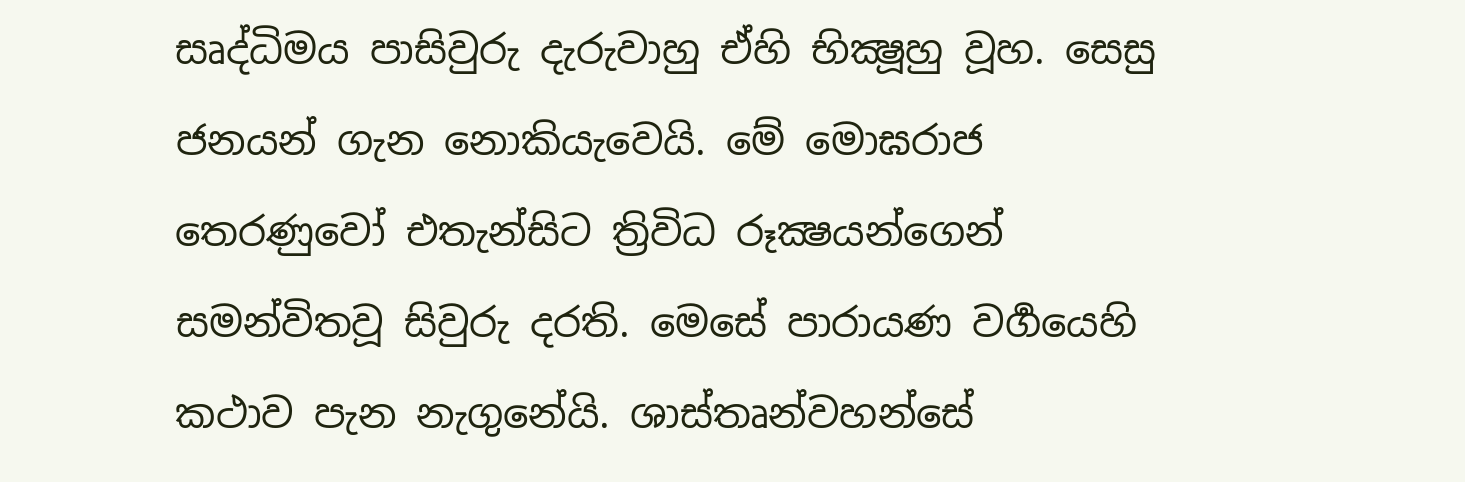සෘද්ධිමය පාසිවුරු දැරුවාහු ඒහි භික්‍ෂූහු වූහ. සෙසු ජනයන් ගැන නොකියැවෙයි. මේ මොඝරාජ තෙරණුවෝ එතැන්සිට ත්‍රිවිධ රූක්‍ෂයන්ගෙන් සමන්විතවූ සිවුරු දරති. මෙසේ පාරායණ වර්‍ගයෙහි කථාව පැන නැගුනේයි. ශාස්තෘන්වහන්සේ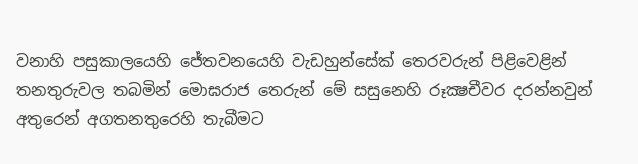වනාහි පසුකාලයෙහි ජේතවනයෙහි වැඩහුන්සේක් තෙරවරුන් පිළිවෙළින් තනතුරුවල තබමින් මොඝරාජ තෙරුන් මේ සසුනෙහි රූක්‍ෂචීවර දරන්නවුන් අතුරෙන් අගතනතුරෙහි තැබීමට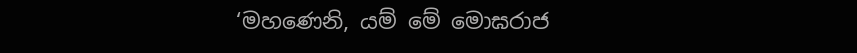‘මහණෙනි, යම් මේ මොඝරාජ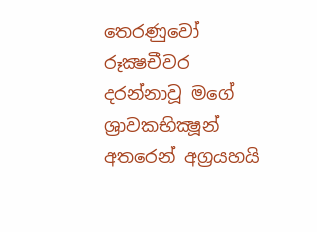තෙරණුවෝ රූක්‍ෂචීවර දරන්නාවූ මගේ ශ්‍රාවකභික්‍ෂූන් අතරෙන් අග්‍රයහයි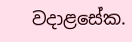වදාළසේක.